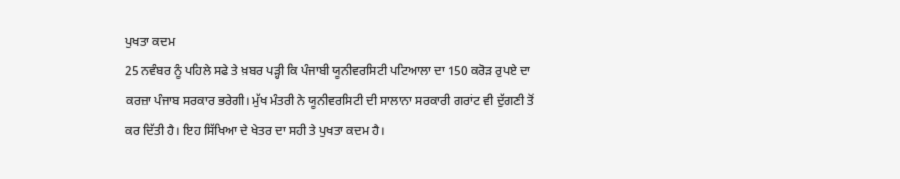ਪੁਖਤਾ ਕਦਮ
25 ਨਵੰਬਰ ਨੂੰ ਪਹਿਲੇ ਸਫੇ ਤੇ ਖ਼ਬਰ ਪੜ੍ਹੀ ਕਿ ਪੰਜਾਬੀ ਯੂਨੀਵਰਸਿਟੀ ਪਟਿਆਲਾ ਦਾ 150 ਕਰੋੜ ਰੁਪਏ ਦਾ ਕਰਜ਼ਾ ਪੰਜਾਬ ਸਰਕਾਰ ਭਰੇਗੀ। ਮੁੱਖ ਮੰਤਰੀ ਨੇ ਯੂਨੀਵਰਸਿਟੀ ਦੀ ਸਾਲਾਨਾ ਸਰਕਾਰੀ ਗਰਾਂਟ ਵੀ ਦੁੱਗਣੀ ਤੋਂ ਕਰ ਦਿੱਤੀ ਹੈ। ਇਹ ਸਿੱਖਿਆ ਦੇ ਖੇਤਰ ਦਾ ਸਹੀ ਤੇ ਪੁਖਤਾ ਕਦਮ ਹੈ।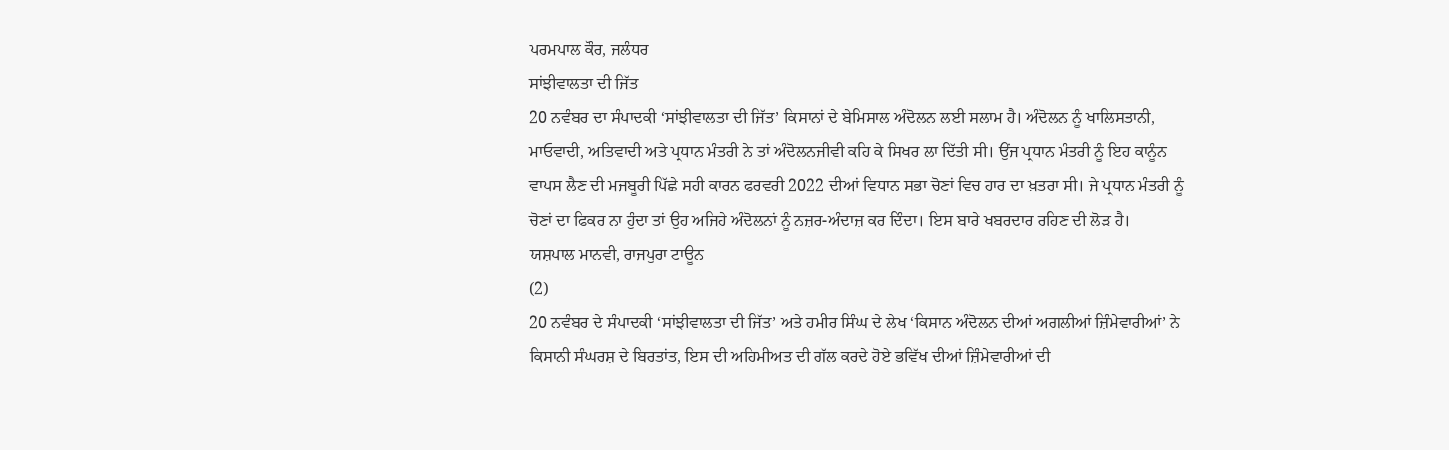ਪਰਮਪਾਲ ਕੌਰ, ਜਲੰਧਰ
ਸਾਂਝੀਵਾਲਤਾ ਦੀ ਜਿੱਤ
20 ਨਵੰਬਰ ਦਾ ਸੰਪਾਦਕੀ ‘ਸਾਂਝੀਵਾਲਤਾ ਦੀ ਜਿੱਤ’ ਕਿਸਾਨਾਂ ਦੇ ਬੇਮਿਸਾਲ ਅੰਦੋਲਨ ਲਈ ਸਲਾਮ ਹੈ। ਅੰਦੋਲਨ ਨੂੰ ਖਾਲਿਸਤਾਨੀ, ਮਾਓਵਾਦੀ, ਅਤਿਵਾਦੀ ਅਤੇ ਪ੍ਰਧਾਨ ਮੰਤਰੀ ਨੇ ਤਾਂ ਅੰਦੋਲਨਜੀਵੀ ਕਹਿ ਕੇ ਸਿਖਰ ਲਾ ਦਿੱਤੀ ਸੀ। ਉਂਜ ਪ੍ਰਧਾਨ ਮੰਤਰੀ ਨੂੰ ਇਹ ਕਾਨੂੰਨ ਵਾਪਸ ਲੈਣ ਦੀ ਮਜਬੂਰੀ ਪਿੱਛੇ ਸਹੀ ਕਾਰਨ ਫਰਵਰੀ 2022 ਦੀਆਂ ਵਿਧਾਨ ਸਭਾ ਚੋਣਾਂ ਵਿਚ ਹਾਰ ਦਾ ਖ਼ਤਰਾ ਸੀ। ਜੇ ਪ੍ਰਧਾਨ ਮੰਤਰੀ ਨੂੰ ਚੋਣਾਂ ਦਾ ਫਿਕਰ ਨਾ ਹੁੰਦਾ ਤਾਂ ਉਹ ਅਜਿਹੇ ਅੰਦੋਲਨਾਂ ਨੂੰ ਨਜ਼ਰ-ਅੰਦਾਜ਼ ਕਰ ਦਿੰਦਾ। ਇਸ ਬਾਰੇ ਖਬਰਦਾਰ ਰਹਿਣ ਦੀ ਲੋੜ ਹੈ।
ਯਸ਼ਪਾਲ ਮਾਨਵੀ, ਰਾਜਪੁਰਾ ਟਾਊਨ
(2)
20 ਨਵੰਬਰ ਦੇ ਸੰਪਾਦਕੀ ‘ਸਾਂਝੀਵਾਲਤਾ ਦੀ ਜਿੱਤ’ ਅਤੇ ਹਮੀਰ ਸਿੰਘ ਦੇ ਲੇਖ ‘ਕਿਸਾਨ ਅੰਦੋਲਨ ਦੀਆਂ ਅਗਲੀਆਂ ਜ਼ਿੰਮੇਵਾਰੀਆਂ’ ਨੇ ਕਿਸਾਨੀ ਸੰਘਰਸ਼ ਦੇ ਬਿਰਤਾਂਤ, ਇਸ ਦੀ ਅਹਿਮੀਅਤ ਦੀ ਗੱਲ ਕਰਦੇ ਹੋਏ ਭਵਿੱਖ ਦੀਆਂ ਜ਼ਿੰਮੇਵਾਰੀਆਂ ਦੀ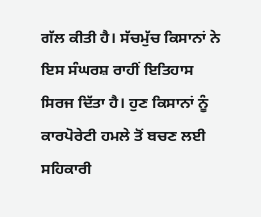ਗੱਲ ਕੀਤੀ ਹੈ। ਸੱਚਮੁੱਚ ਕਿਸਾਨਾਂ ਨੇ ਇਸ ਸੰਘਰਸ਼ ਰਾਹੀਂ ਇਤਿਹਾਸ ਸਿਰਜ ਦਿੱਤਾ ਹੈ। ਹੁਣ ਕਿਸਾਨਾਂ ਨੂੰ ਕਾਰਪੋਰੇਟੀ ਹਮਲੇ ਤੋਂ ਬਚਣ ਲਈ ਸਹਿਕਾਰੀ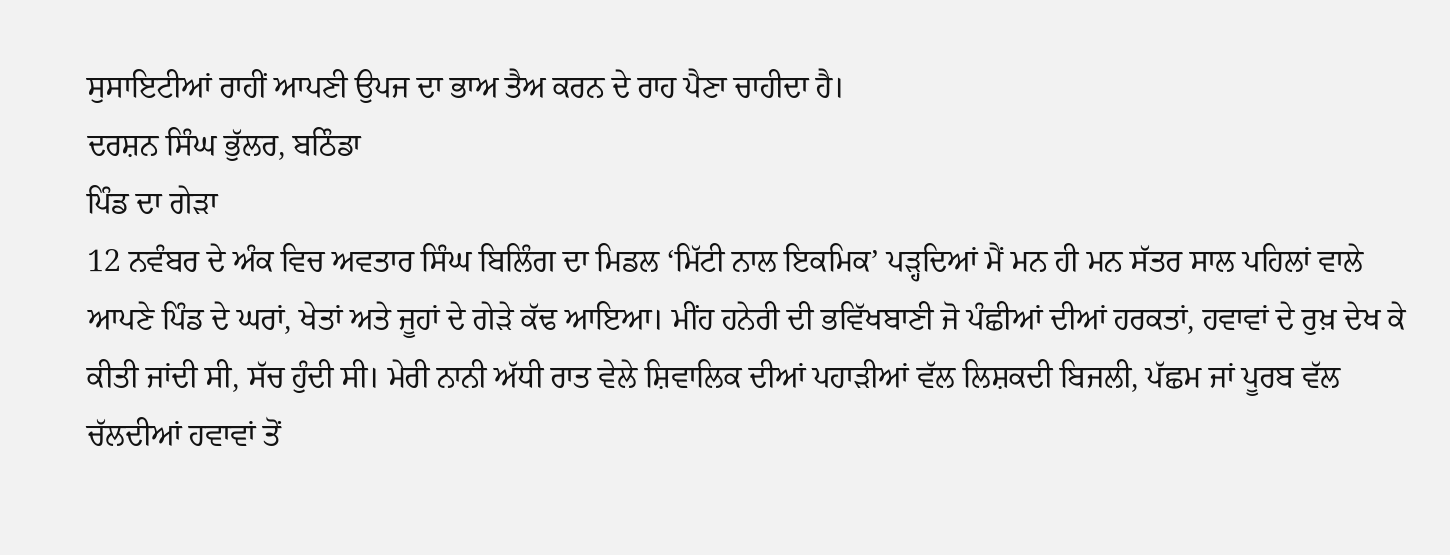ਸੁਸਾਇਟੀਆਂ ਰਾਹੀਂ ਆਪਣੀ ਉਪਜ ਦਾ ਭਾਅ ਤੈਅ ਕਰਨ ਦੇ ਰਾਹ ਪੈਣਾ ਚਾਹੀਦਾ ਹੈ।
ਦਰਸ਼ਨ ਸਿੰਘ ਭੁੱਲਰ, ਬਠਿੰਡਾ
ਪਿੰਡ ਦਾ ਗੇੜਾ
12 ਨਵੰਬਰ ਦੇ ਅੰਕ ਵਿਚ ਅਵਤਾਰ ਸਿੰਘ ਬਿਲਿੰਗ ਦਾ ਮਿਡਲ ‘ਮਿੱਟੀ ਨਾਲ ਇਕਮਿਕ’ ਪੜ੍ਹਦਿਆਂ ਮੈਂ ਮਨ ਹੀ ਮਨ ਸੱਤਰ ਸਾਲ ਪਹਿਲਾਂ ਵਾਲੇ ਆਪਣੇ ਪਿੰਡ ਦੇ ਘਰਾਂ, ਖੇਤਾਂ ਅਤੇ ਜੂਹਾਂ ਦੇ ਗੇੜੇ ਕੱਢ ਆਇਆ। ਮੀਂਹ ਹਨੇਰੀ ਦੀ ਭਵਿੱਖਬਾਣੀ ਜੋ ਪੰਛੀਆਂ ਦੀਆਂ ਹਰਕਤਾਂ, ਹਵਾਵਾਂ ਦੇ ਰੁਖ਼ ਦੇਖ ਕੇ ਕੀਤੀ ਜਾਂਦੀ ਸੀ, ਸੱਚ ਹੁੰਦੀ ਸੀ। ਮੇਰੀ ਨਾਨੀ ਅੱਧੀ ਰਾਤ ਵੇਲੇ ਸ਼ਿਵਾਲਿਕ ਦੀਆਂ ਪਹਾੜੀਆਂ ਵੱਲ ਲਿਸ਼ਕਦੀ ਬਿਜਲੀ, ਪੱਛਮ ਜਾਂ ਪੂਰਬ ਵੱਲ ਚੱਲਦੀਆਂ ਹਵਾਵਾਂ ਤੋਂ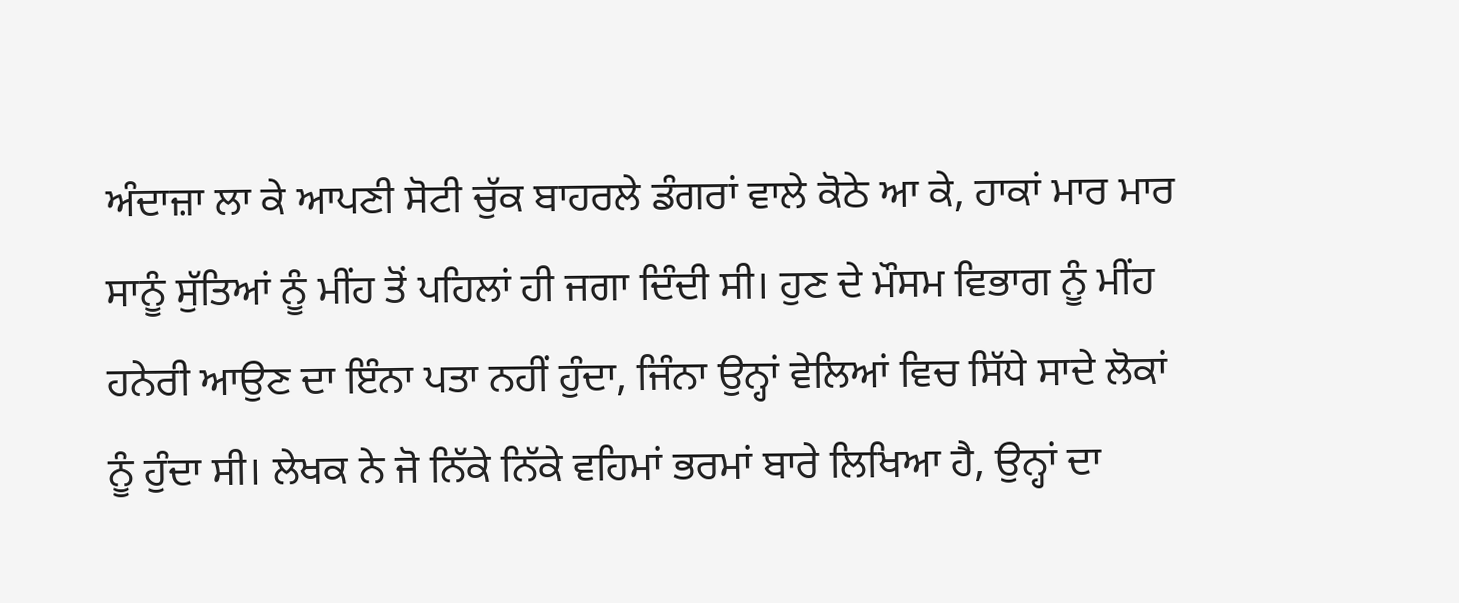ਅੰਦਾਜ਼ਾ ਲਾ ਕੇ ਆਪਣੀ ਸੋਟੀ ਚੁੱਕ ਬਾਹਰਲੇ ਡੰਗਰਾਂ ਵਾਲੇ ਕੋਠੇ ਆ ਕੇ, ਹਾਕਾਂ ਮਾਰ ਮਾਰ ਸਾਨੂੰ ਸੁੱਤਿਆਂ ਨੂੰ ਮੀਂਹ ਤੋਂ ਪਹਿਲਾਂ ਹੀ ਜਗਾ ਦਿੰਦੀ ਸੀ। ਹੁਣ ਦੇ ਮੌਸਮ ਵਿਭਾਗ ਨੂੰ ਮੀਂਹ ਹਨੇਰੀ ਆਉਣ ਦਾ ਇੰਨਾ ਪਤਾ ਨਹੀਂ ਹੁੰਦਾ, ਜਿੰਨਾ ਉਨ੍ਹਾਂ ਵੇਲਿਆਂ ਵਿਚ ਸਿੱਧੇ ਸਾਦੇ ਲੋਕਾਂ ਨੂੰ ਹੁੰਦਾ ਸੀ। ਲੇਖਕ ਨੇ ਜੋ ਨਿੱਕੇ ਨਿੱਕੇ ਵਹਿਮਾਂ ਭਰਮਾਂ ਬਾਰੇ ਲਿਖਿਆ ਹੈ, ਉਨ੍ਹਾਂ ਦਾ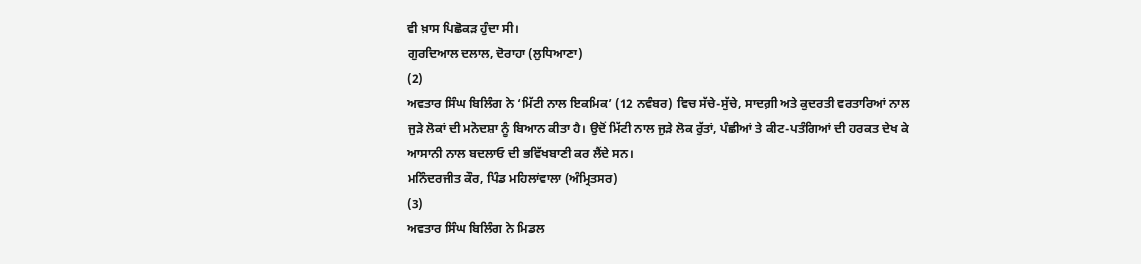ਵੀ ਖ਼ਾਸ ਪਿਛੋਕੜ ਹੁੰਦਾ ਸੀ।
ਗੁਰਦਿਆਲ ਦਲਾਲ, ਦੋਰਾਹਾ (ਲੁਧਿਆਣਾ)
(2)
ਅਵਤਾਰ ਸਿੰਘ ਬਿਲਿੰਗ ਨੇ ‘ਮਿੱਟੀ ਨਾਲ ਇਕਮਿਕ’ (12 ਨਵੰਬਰ) ਵਿਚ ਸੱਚੇ-ਸੁੱਚੇ, ਸਾਦਗ਼ੀ ਅਤੇ ਕੁਦਰਤੀ ਵਰਤਾਰਿਆਂ ਨਾਲ ਜੁੜੇ ਲੋਕਾਂ ਦੀ ਮਨੋਦਸ਼ਾ ਨੂੰ ਬਿਆਨ ਕੀਤਾ ਹੈ। ਉਦੋਂ ਮਿੱਟੀ ਨਾਲ ਜੁੜੇ ਲੋਕ ਰੁੱਤਾਂ, ਪੰਛੀਆਂ ਤੇ ਕੀਟ-ਪਤੰਗਿਆਂ ਦੀ ਹਰਕਤ ਦੇਖ ਕੇ ਆਸਾਨੀ ਨਾਲ ਬਦਲਾਓ ਦੀ ਭਵਿੱਖਬਾਣੀ ਕਰ ਲੈਂਦੇ ਸਨ।
ਮਨਿੰਦਰਜੀਤ ਕੌਰ, ਪਿੰਡ ਮਹਿਲਾਂਵਾਲਾ (ਅੰਮ੍ਰਿਤਸਰ)
(3)
ਅਵਤਾਰ ਸਿੰਘ ਬਿਲਿੰਗ ਨੇ ਮਿਡਲ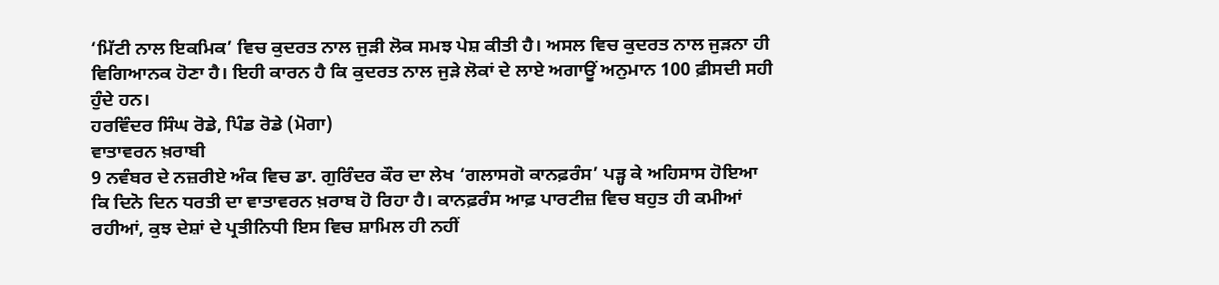‘ਮਿੱਟੀ ਨਾਲ ਇਕਮਿਕ’ ਵਿਚ ਕੁਦਰਤ ਨਾਲ ਜੁੜੀ ਲੋਕ ਸਮਝ ਪੇਸ਼ ਕੀਤੀ ਹੈ। ਅਸਲ ਵਿਚ ਕੁਦਰਤ ਨਾਲ ਜੁੜਨਾ ਹੀ ਵਿਗਿਆਨਕ ਹੋਣਾ ਹੈ। ਇਹੀ ਕਾਰਨ ਹੈ ਕਿ ਕੁਦਰਤ ਨਾਲ ਜੁੜੇ ਲੋਕਾਂ ਦੇ ਲਾਏ ਅਗਾਊਂ ਅਨੁਮਾਨ 100 ਫ਼ੀਸਦੀ ਸਹੀ ਹੁੰਦੇ ਹਨ।
ਹਰਵਿੰਦਰ ਸਿੰਘ ਰੋਡੇ, ਪਿੰਡ ਰੋਡੇ (ਮੋਗਾ)
ਵਾਤਾਵਰਨ ਖ਼ਰਾਬੀ
9 ਨਵੰਬਰ ਦੇ ਨਜ਼ਰੀਏ ਅੰਕ ਵਿਚ ਡਾ. ਗੁਰਿੰਦਰ ਕੌਰ ਦਾ ਲੇਖ ‘ਗਲਾਸਗੋ ਕਾਨਫ਼ਰੰਸ’ ਪੜ੍ਹ ਕੇ ਅਹਿਸਾਸ ਹੋਇਆ ਕਿ ਦਿਨੋ ਦਿਨ ਧਰਤੀ ਦਾ ਵਾਤਾਵਰਨ ਖ਼ਰਾਬ ਹੋ ਰਿਹਾ ਹੈ। ਕਾਨਫ਼ਰੰਸ ਆਫ਼ ਪਾਰਟੀਜ਼ ਵਿਚ ਬਹੁਤ ਹੀ ਕਮੀਆਂ ਰਹੀਆਂ, ਕੁਝ ਦੇਸ਼ਾਂ ਦੇ ਪ੍ਰਤੀਨਿਧੀ ਇਸ ਵਿਚ ਸ਼ਾਮਿਲ ਹੀ ਨਹੀਂ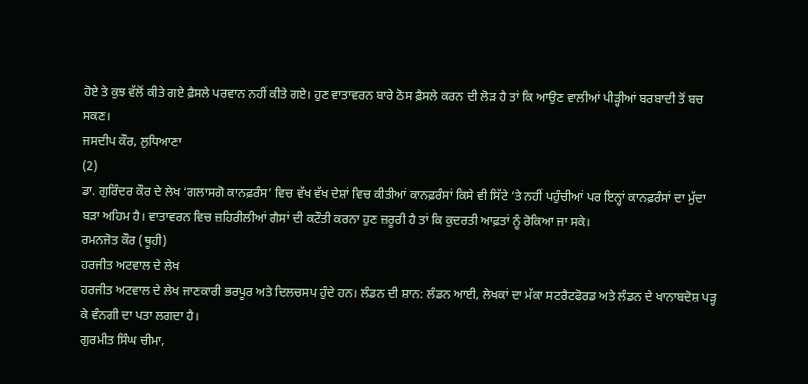ਹੋਏ ਤੇ ਕੁਝ ਵੱਲੋਂ ਕੀਤੇ ਗਏ ਫ਼ੈਸਲੇ ਪਰਵਾਨ ਨਹੀਂ ਕੀਤੇ ਗਏ। ਹੁਣ ਵਾਤਾਵਰਨ ਬਾਰੇ ਠੋਸ ਫ਼ੈਸਲੇ ਕਰਨ ਦੀ ਲੋੜ ਹੈ ਤਾਂ ਕਿ ਆਉਣ ਵਾਲੀਆਂ ਪੀੜ੍ਹੀਆਂ ਬਰਬਾਦੀ ਤੋਂ ਬਚ ਸਕਣ।
ਜਸਦੀਪ ਕੌਰ, ਲੁਧਿਆਣਾ
(2)
ਡਾ. ਗੁਰਿੰਦਰ ਕੌਰ ਦੇ ਲੇਖ ‘ਗਲਾਸਗੋ ਕਾਨਫ਼ਰੰਸ’ ਵਿਚ ਵੱਖ ਵੱਖ ਦੇਸ਼ਾਂ ਵਿਚ ਕੀਤੀਆਂ ਕਾਨਫ਼ਰੰਸਾਂ ਕਿਸੇ ਵੀ ਸਿੱਟੇ ’ਤੇ ਨਹੀਂ ਪਹੁੰਚੀਆਂ ਪਰ ਇਨ੍ਹਾਂ ਕਾਨਫ਼ਰੰਸਾਂ ਦਾ ਮੁੱਦਾ ਬੜਾ ਅਹਿਮ ਹੈ। ਵਾਤਾਵਰਨ ਵਿਚ ਜ਼ਹਿਰੀਲੀਆਂ ਗੈਸਾਂ ਦੀ ਕਟੌਤੀ ਕਰਨਾ ਹੁਣ ਜ਼ਰੂਰੀ ਹੈ ਤਾਂ ਕਿ ਕੁਦਰਤੀ ਆਫ਼ਤਾਂ ਨੂੰ ਰੋਕਿਆ ਜਾ ਸਕੇ।
ਰਮਨਜੋਤ ਕੌਰ (ਥੂਹੀ)
ਹਰਜੀਤ ਅਟਵਾਲ ਦੇ ਲੇਖ
ਹਰਜੀਤ ਅਟਵਾਲ ਦੇ ਲੇਖ ਜਾਣਕਾਰੀ ਭਰਪੂਰ ਅਤੇ ਦਿਲਚਸਪ ਹੁੰਦੇ ਹਨ। ਲੰਡਨ ਦੀ ਸ਼ਾਨ: ਲੰਡਨ ਆਈ, ਲੇਖਕਾਂ ਦਾ ਮੱਕਾ ਸਟਰੈਟਫੋਰਡ ਅਤੇ ਲੰਡਨ ਦੇ ਖਾਨਾਬਦੋਸ਼ ਪੜ੍ਹ ਕੇ ਵੰਨਗੀ ਦਾ ਪਤਾ ਲਗਦਾ ਹੈ।
ਗੁਰਮੀਤ ਸਿੰਘ ਚੀਮਾ,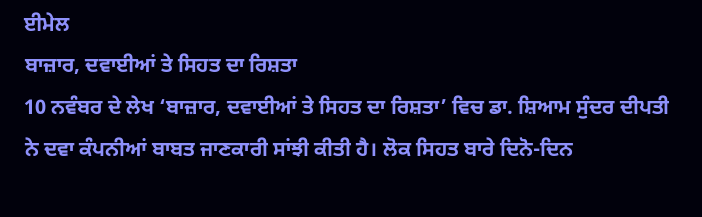ਈਮੇਲ
ਬਾਜ਼ਾਰ, ਦਵਾਈਆਂ ਤੇ ਸਿਹਤ ਦਾ ਰਿਸ਼ਤਾ
10 ਨਵੰਬਰ ਦੇ ਲੇਖ ‘ਬਾਜ਼ਾਰ, ਦਵਾਈਆਂ ਤੇ ਸਿਹਤ ਦਾ ਰਿਸ਼ਤਾ’ ਵਿਚ ਡਾ. ਸ਼ਿਆਮ ਸੁੰਦਰ ਦੀਪਤੀ ਨੇ ਦਵਾ ਕੰਪਨੀਆਂ ਬਾਬਤ ਜਾਣਕਾਰੀ ਸਾਂਝੀ ਕੀਤੀ ਹੈ। ਲੋਕ ਸਿਹਤ ਬਾਰੇ ਦਿਨੋ-ਦਿਨ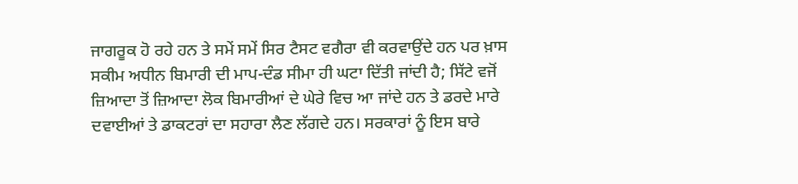ਜਾਗਰੂਕ ਹੋ ਰਹੇ ਹਨ ਤੇ ਸਮੇਂ ਸਮੇਂ ਸਿਰ ਟੈਸਟ ਵਗੈਰਾ ਵੀ ਕਰਵਾਉਂਦੇ ਹਨ ਪਰ ਖ਼ਾਸ ਸਕੀਮ ਅਧੀਨ ਬਿਮਾਰੀ ਦੀ ਮਾਪ-ਦੰਡ ਸੀਮਾ ਹੀ ਘਟਾ ਦਿੱਤੀ ਜਾਂਦੀ ਹੈ; ਸਿੱਟੇ ਵਜੋਂ ਜ਼ਿਆਦਾ ਤੋਂ ਜ਼ਿਆਦਾ ਲੋਕ ਬਿਮਾਰੀਆਂ ਦੇ ਘੇਰੇ ਵਿਚ ਆ ਜਾਂਦੇ ਹਨ ਤੇ ਡਰਦੇ ਮਾਰੇ ਦਵਾਈਆਂ ਤੇ ਡਾਕਟਰਾਂ ਦਾ ਸਹਾਰਾ ਲੈਣ ਲੱਗਦੇ ਹਨ। ਸਰਕਾਰਾਂ ਨੂੰ ਇਸ ਬਾਰੇ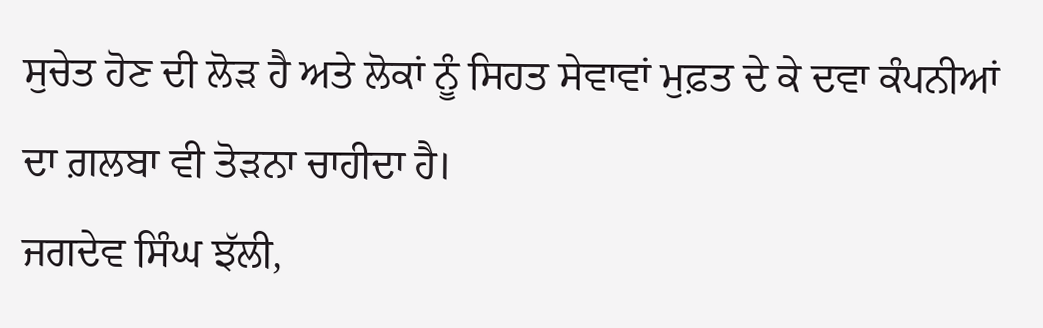ਸੁਚੇਤ ਹੋਣ ਦੀ ਲੋੜ ਹੈ ਅਤੇ ਲੋਕਾਂ ਨੂੰ ਸਿਹਤ ਸੇਵਾਵਾਂ ਮੁਫ਼ਤ ਦੇ ਕੇ ਦਵਾ ਕੰਪਨੀਆਂ ਦਾ ਗ਼ਲਬਾ ਵੀ ਤੋੜਨਾ ਚਾਹੀਦਾ ਹੈ।
ਜਗਦੇਵ ਸਿੰਘ ਝੱਲੀ,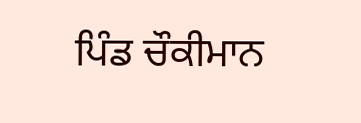ਪਿੰਡ ਚੌਕੀਮਾਨ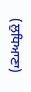(ਲੁਧਿਆਣਾ)